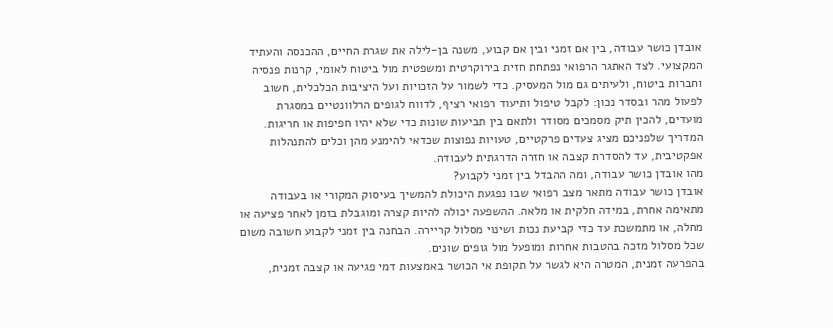אובדן כושר עבודה, בין אם זמני ובין אם קבוע, משנה בן-לילה את שגרת החיים, ההכנסה והעתיד המקצועי. לצד האתגר הרפואי נפתחת חזית בירוקרטית ומשפטית מול ביטוח לאומי, קרנות פנסיה וחברות ביטוח, ולעיתים גם מול המעסיק. כדי לשמור על הזכויות ועל היציבות הכלכלית, חשוב לפעול מהר ובסדר נכון: לקבל טיפול ותיעוד רפואי רציף, לדווח לגופים הרלוונטיים במסגרת מועדים, להכין תיק מסמכים מסודר ולתאם בין תביעות שונות כדי שלא יהיו חפיפות או חריגות.
המדריך שלפניכם מציג צעדים פרקטיים, טעויות נפוצות שכדאי להימנע מהן וכלים להתנהלות אפקטיבית, עד להסדרת קצבה או חזרה הדרגתית לעבודה.
מהו אובדן כושר עבודה, ומה ההבדל בין זמני לקבוע?
אובדן כושר עבודה מתאר מצב רפואי שבו נפגעת היכולת להמשיך בעיסוק המקורי או בעבודה מתאימה אחרת, במידה חלקית או מלאה. ההשפעה יכולה להיות קצרה ומוגבלת בזמן לאחר פציעה או מחלה, או מתמשכת עד כדי קביעת נכות ושינוי מסלול קריירה. הבחנה בין זמני לקבוע חשובה משום שכל מסלול מזכה בהטבות אחרות ומופעל מול גופים שונים.
בהפרעה זמנית, המטרה היא לגשר על תקופת אי הכושר באמצעות דמי פגיעה או קצבה זמנית,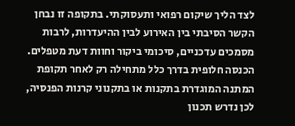לצד הליך שיקום רפואי ותעסוקתי. בתקופה זו נבחן הקשר הסיבתי בין האירוע לבין ההיעדרות, לרבות מסמכים עדכניים, סיכומי ביקור וחוות דעת מטפלים. הכנסה חלופית בדרך כלל מתחילה רק לאחר תקופת המתנה המוגדרת בתקנות או בתקנוני קרנות הפנסיה, לכן נדרש תכנון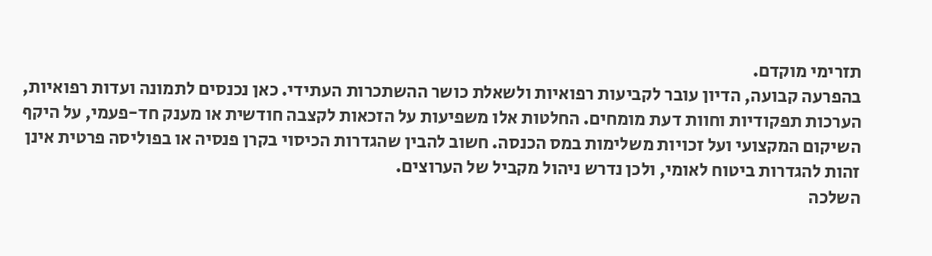תזרימי מוקדם.
בהפרעה קבועה, הדיון עובר לקביעות רפואיות ולשאלת כושר ההשתכרות העתידי. כאן נכנסים לתמונה ועדות רפואיות, הערכות תפקודיות וחוות דעת מומחים. החלטות אלו משפיעות על הזכאות לקצבה חודשית או מענק חד-פעמי, על היקף השיקום המקצועי ועל זכויות משלימות במס הכנסה. חשוב להבין שהגדרות הכיסוי בקרן פנסיה או בפוליסה פרטית אינן זהות להגדרות ביטוח לאומי, ולכן נדרש ניהול מקביל של הערוצים.
השלכה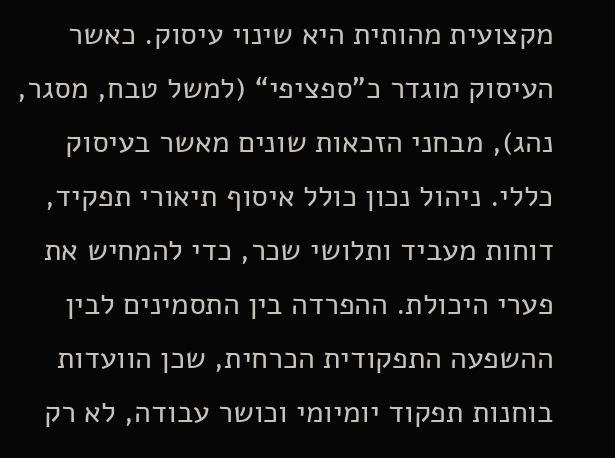מקצועית מהותית היא שינוי עיסוק. כאשר העיסוק מוגדר כ"ספציפי“ (למשל טבח, מסגר, נהג), מבחני הזכאות שונים מאשר בעיסוק כללי. ניהול נכון כולל איסוף תיאורי תפקיד, דוחות מעביד ותלושי שכר, כדי להמחיש את פערי היכולת. ההפרדה בין התסמינים לבין ההשפעה התפקודית הכרחית, שכן הוועדות בוחנות תפקוד יומיומי וכושר עבודה, לא רק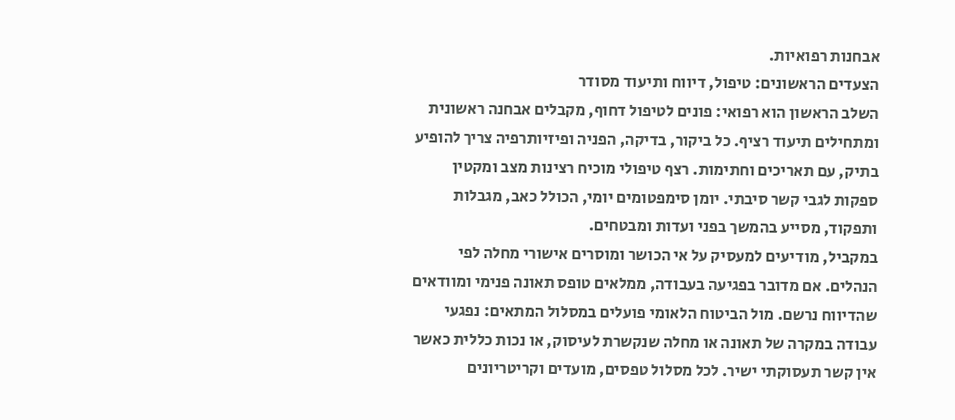אבחנות רפואיות.
הצעדים הראשונים: טיפול, דיווח ותיעוד מסודר
השלב הראשון הוא רפואי: פונים לטיפול דחוף, מקבלים אבחנה ראשונית ומתחילים תיעוד רציף. כל ביקור, בדיקה, הפניה ופיזיותרפיה צריך להופיע בתיק, עם תאריכים וחתימות. רצף טיפולי מוכיח רצינות מצב ומקטין ספקות לגבי קשר סיבתי. יומן סימפטומים יומי, הכולל כאב, מגבלות ותפקוד, מסייע בהמשך בפני ועדות ומבטחים.
במקביל, מודיעים למעסיק על אי הכושר ומוסרים אישורי מחלה לפי הנהלים. אם מדובר בפגיעה בעבודה, ממלאים טופס תאונה פנימי ומוודאים שהדיווח נרשם. מול הביטוח הלאומי פועלים במסלול המתאים: נפגעי עבודה במקרה של תאונה או מחלה שנקשרת לעיסוק, או נכות כללית כאשר אין קשר תעסוקתי ישיר. לכל מסלול טפסים, מועדים וקריטריונים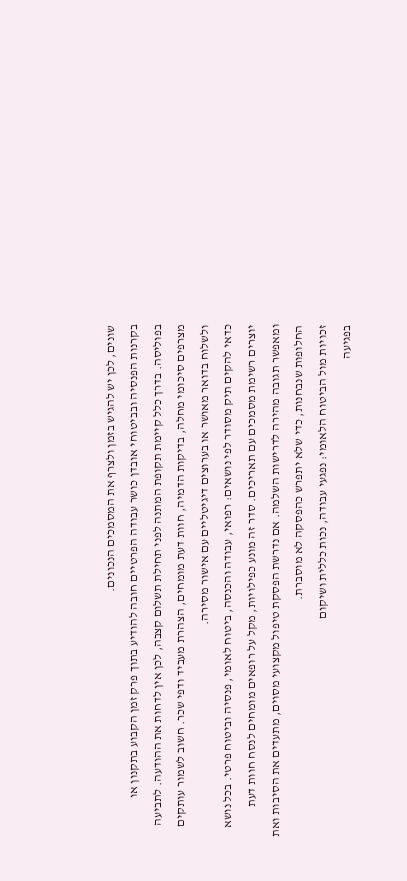שונים, לכן יש להגיש בזמן ולצרף את המסמכים הנכונים.
בקרנות הפנסיה ובביטוחי אובדן כושר עבודה הפרטיים חובה להודיע בתוך פרק זמן הקבוע בתקנון או בפוליסה. בדרך כלל קיימת תקופת המתנה לפני תחילת תשלום קצבה, לכן אין לדחות את ההודעה. לתביעה מצרפים סיכומי מחלה, בדיקות הדמיה, חוות דעת מומחים, הצהרת מעביד ודפי שכר. חשוב לשמור עותקים ולשלוח בדואר מאושר או בערוצים דיגיטליים עם אישור מסירה.
כדאי להקים תיק מסודר לפי נושאים: רפואי, עבודה והכנסה, ביטוח לאומי, פנסיה וביטוח פרטי. בכל נושא יוצרים רשימת מסמכים עם תאריכים. סדר זה מונע כפילויות, מקל על רופאים מומחים לנסח חוות דעת ומאפשר תגובה מהירה לדרישות השלמה. אם נדרשת הפסקת טיפול מקצועי מסוים, מתעדים את הסיבות ואת החלופות שנבחנות, כדי שלא יתפרש כהפסקה לא מוסברת.
זכויות מול הביטוח הלאומי: נפגעי עבודה, נכות כללית ושיקום
בפגיעה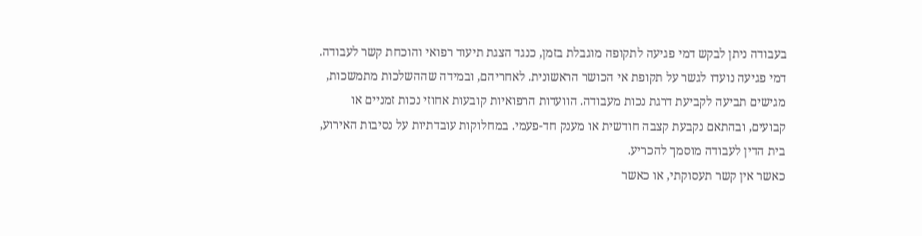בעבודה ניתן לבקש דמי פגיעה לתקופה מוגבלת בזמן, כנגד הצגת תיעוד רפואי והוכחת קשר לעבודה. דמי פגיעה נועדו לגשר על תקופת אי הכושר הראשונית. לאחריהם, ובמידה שההשלכות מתמשכות, מגישים תביעה לקביעת דרגת נכות מעבודה. הוועדות הרפואיות קובעות אחוזי נכות זמניים או קבועים, ובהתאם נקבעת קצבה חודשית או מענק חד-פעמי. במחלוקות עובדתיות על נסיבות האירוע, בית הדין לעבודה מוסמך להכריע.
כאשר אין קשר תעסוקתי, או כאשר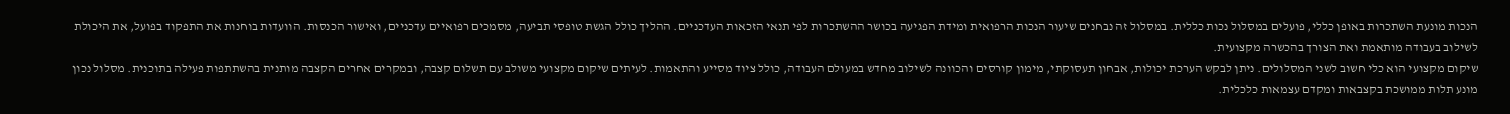הנכות מונעת השתכרות באופן כללי, פועלים במסלול נכות כללית. במסלול זה נבחנים שיעור הנכות הרפואית ומידת הפגיעה בכושר ההשתכרות לפי תנאי הזכאות העדכניים. ההליך כולל הגשת טופסי תביעה, מסמכים רפואיים עדכניים, ואישור הכנסות. הוועדות בוחנות את התפקוד בפועל, את היכולת לשילוב בעבודה מותאמת ואת הצורך בהכשרה מקצועית.
שיקום מקצועי הוא כלי חשוב לשני המסלולים. ניתן לבקש הערכת יכולות, אבחון תעסוקתי, מימון קורסים והכוונה לשילוב מחדש במעולם העבודה, כולל ציוד מסייע והתאמות. לעיתים שיקום מקצועי משולב עם תשלום קצבה, ובמקרים אחרים הקצבה מותנית בהשתתפות פעילה בתוכנית. מסלול נכון מונע תלות ממושכת בקצבאות ומקדם עצמאות כלכלית.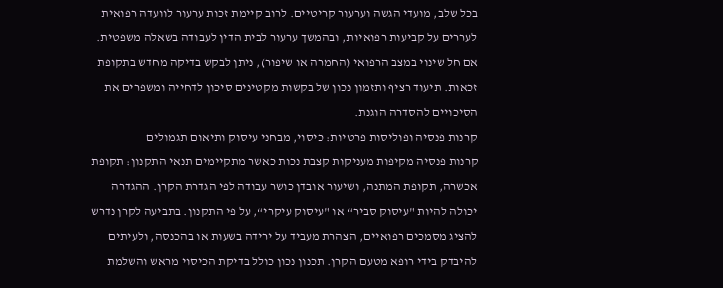בכל שלב, מועדי הגשה וערעור קריטיים. לרוב קיימת זכות ערעור לוועדה רפואית לעררים על קביעות רפואיות, ובהמשך ערעור לבית הדין לעבודה בשאלה משפטית. אם חל שינוי במצב הרפואי (החמרה או שיפור), ניתן לבקש בדיקה מחדש בתקופת זכאות. תיעוד רציף ותזמון נכון של בקשות מקטינים סיכון לדחייה ומשפרים את הסיכויים להסדרה הוגנת.
קרנות פנסיה ופוליסות פרטיות: כיסוי, מבחני עיסוק ותיאום תגמולים
קרנות פנסיה מקיפות מעניקות קצבת נכות כאשר מתקיימים תנאי התקנון: תקופת אכשרה, תקופת המתנה, ושיעור אובדן כושר עבודה לפי הגדרת הקרן. ההגדרה יכולה להיות "עיסוק סביר“ או "עיסוק עיקרי“, על פי התקנון. בתביעה לקרן נדרש להציג מסמכים רפואיים, הצהרת מעביד על ירידה בשעות או בהכנסה, ולעיתים להיבדק בידי רופא מטעם הקרן. תכנון נכון כולל בדיקת הכיסוי מראש והשלמת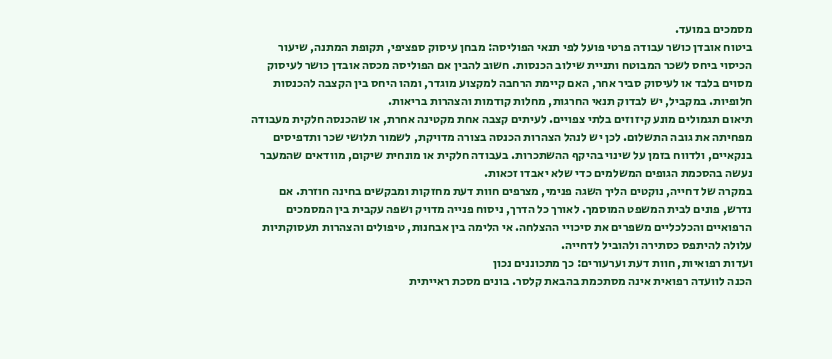מסמכים במועד.
ביטוח אובדן כושר עבודה פרטי פועל לפי תנאי הפוליסה: מבחן עיסוק ספציפי, תקופת המתנה, שיעור הכיסוי ביחס לשכר המבוטח ותניית שילוב הכנסות. חשוב להבין אם הפוליסה מכסה אובדן כושר לעיסוק מסוים בלבד או לעיסוק סביר אחר, האם קיימת הרחבה למקצוע מוגדר, ומהו היחס בין הקצבה להכנסות חלופיות. במקביל, יש לבדוק תנאי החרגות, מחלות קודמות והצהרות בריאות.
תיאום תגמולים מונע קיזוזים בלתי צפויים. לעיתים קצבה אחת מקטינה אחרת, או שהכנסה חלקית מעבודה מפחיתה את גובה התשלום. לכן יש לנהל הצהרות הכנסה בצורה מדויקת, לשמור תלושי שכר ותדפיסים בנקאיים, ולדווח בזמן על שינוי בהיקף ההשתכרות. בעבודה חלקית או מונחית שיקום, מוודאים שהמעבר נעשה בהסכמת הגופים המשלמים כדי שלא יאבדו זכאות.
במקרה של דחייה, נוקטים הליך השגה פנימי, מצרפים חוות דעת מחזקות ומבקשים בחינה חוזרת. אם נדרש, פונים לבית המשפט המוסמך. לאורך כל הדרך, ניסוח פנייה מדויק ושפה עקבית בין המסמכים הרפואיים והכלכליים משפרים את סיכויי ההצלחה. אי הלימה בין אבחנות, טיפולים והצהרות תעסוקתיות עלולה להיתפס כסתירה ולהוביל לדחייה.
ועדות רפואיות, חוות דעת וערעורים: כך מתכוננים נכון
הכנה לוועדה רפואית אינה מסתכמת בהבאת קלסר. בונים מסכת ראייתית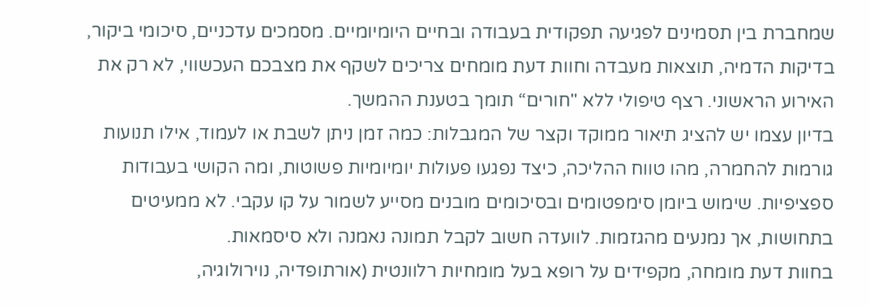שמחברת בין תסמינים לפגיעה תפקודית בעבודה ובחיים היומיומיים. מסמכים עדכניים, סיכומי ביקור, בדיקות הדמיה, תוצאות מעבדה וחוות דעת מומחים צריכים לשקף את מצבכם העכשווי, לא רק את האירוע הראשוני. רצף טיפולי ללא "חורים“ תומך בטענת ההמשך.
בדיון עצמו יש להציג תיאור ממוקד וקצר של המגבלות: כמה זמן ניתן לשבת או לעמוד, אילו תנועות גורמות להחמרה, מהו טווח ההליכה, כיצד נפגעו פעולות יומיומיות פשוטות, ומה הקושי בעבודות ספציפיות. שימוש ביומן סימפטומים ובסיכומים מובנים מסייע לשמור על קו עקבי. לא ממעיטים בתחושות, אך נמנעים מהגזמות. לוועדה חשוב לקבל תמונה נאמנה ולא סיסמאות.
בחוות דעת מומחה, מקפידים על רופא בעל מומחיות רלוונטית (אורתופדיה, נוירולוגיה,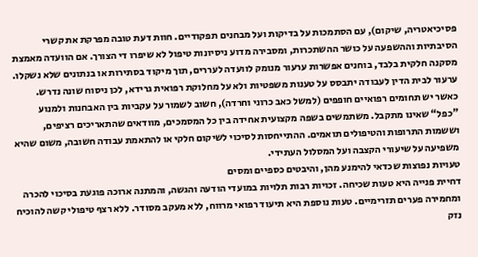פסיכיאטריה, שיקום), עם הסתמכות על בדיקות ועל מבחנים תפקודיים. חוות דעת טובה מפרקת את קשרי הסיבתיות וההשפעה על כושר ההשתכרות, ומסבירה מדוע ניסיונות טיפול לא שיפרו די הצורך. אם הוועדה מאמצת מסקנה חלקית בלבד, בוחנים אפשרות ערעור מנומק לוועדה לעררים, תוך מיקוד בסתירות או בנתונים שלא נשקלו. ערעור לבית הדין לעבודה יתבסס על טענות משפטיות ולא על מחלוקת רפואית גרידא, לכן ניסוח שונה נדרש.
כאשר יש תחומים רפואיים חופפים (למשל כאב כרוני וחרדה), חשוב לשמור על עקביות בין האבחנות ולמנוע "כפל“ שאינו מתקבל. משתמשים בשפה מקצועית אחידה בין כל המסמכים, מוודאים שהתאריכים רציפים, וששמות התרופות והטיפולים תואמים. ההתייחסות לסיכוי לשיקום חלקי או להתאמת עבודה חשובה, משום שהיא משפיעה על שיעורי הקצבה ועל המסלול העתידי.
טעויות נפוצות שכדאי להימנע מהן, והיבטים כספיים ומסים
דחיית פנייה היא טעות שכיחה. זכויות רבות תלויות במועדי הודעה והגשה, והמתנה ארוכה פוגעת בסיכוי להכרה ומחמירה פערים תזרימיים. טעות נוספת היא תיעוד רפואי מרווח, ללא מעקב מסודר. ללא רצף טיפולי קשה להוכיח נזק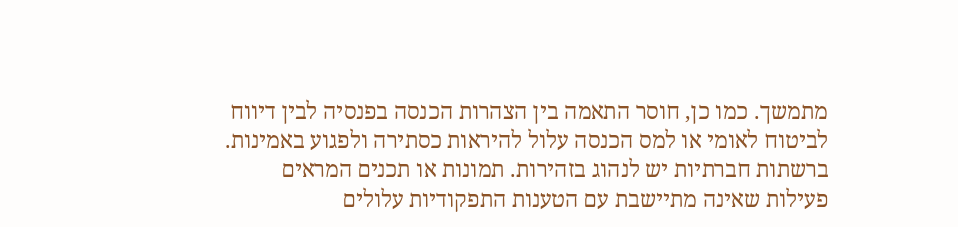מתמשך. כמו כן, חוסר התאמה בין הצהרות הכנסה בפנסיה לבין דיווח לביטוח לאומי או למס הכנסה עלול להיראות כסתירה ולפגוע באמינות.
ברשתות חברתיות יש לנהוג בזהירות. תמונות או תכנים המראים פעילות שאינה מתיישבת עם הטענות התפקודיות עלולים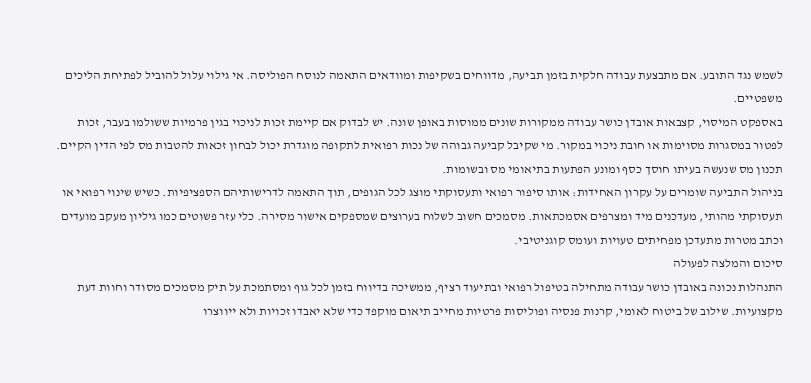לשמש נגד התובע. אם מתבצעת עבודה חלקית בזמן תביעה, מדווחים בשקיפות ומוודאים התאמה לנוסח הפוליסה. אי גילוי עלול להוביל לפתיחת הליכים משפטיים.
באספקט המיסוי, קצבאות אובדן כושר עבודה ממקורות שונים ממוסות באופן שונה. יש לבדוק אם קיימת זכות לניכוי בגין פרמיות ששולמו בעבר, זכות לפטור במסגרות מסוימות או חובת ניכוי במקור. מי שקיבל קביעה גבוהה של נכות רפואית לתקופה מוגדרת יכול לבחון זכאות להטבות מס לפי הדין הקיים. תכנון מס שנעשה בעיתו חוסך כסף ומונע הפתעות בתיאומי מס ובשומות.
בניהול התביעה שומרים על עקרון האחידות: אותו סיפור רפואי ותעסוקתי מוצג לכל הגופים, תוך התאמה לדרישותיהם הספציפיות. כשיש שינוי רפואי או תעסוקתי מהותי, מעדכנים מיד ומצרפים אסמכתאות. מסמכים חשוב לשלוח בערוצים שמספקים אישור מסירה. כלי עזר פשוטים כמו גיליון מעקב מועדים וכתב מטרות מתעדכן מפחיתים טעויות ועומס קוגניטיבי.
סיכום והמלצה לפעולה
התנהלות נכונה באובדן כושר עבודה מתחילה בטיפול רפואי ובתיעוד רציף, ממשיכה בדיווח בזמן לכל גוף ומסתמכת על תיק מסמכים מסודר וחוות דעת מקצועיות. שילוב של ביטוח לאומי, קרנות פנסיה ופוליסות פרטיות מחייב תיאום מוקפד כדי שלא יאבדו זכויות ולא ייווצרו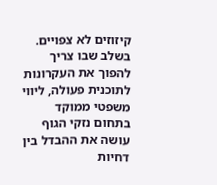קיזוזים לא צפויים. בשלב שבו צריך להפוך את העקרונות לתוכנית פעולה, ליווי משפטי ממוקד בתחום נזקי הגוף עושה את ההבדל בין דחיות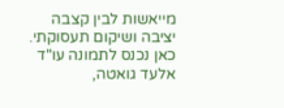מייאשות לבין קצבה יציבה ושיקום תעסוקתי. כאן נכנס לתמונה עו"ד אלעד גואטה,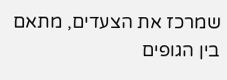שמרכז את הצעדים, מתאם בין הגופים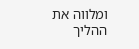ומלווה את ההליך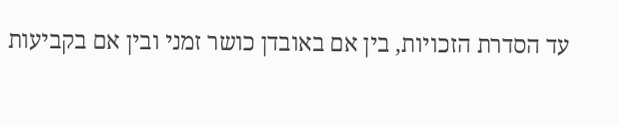עד הסדרת הזכויות, בין אם באובדן כושר זמני ובין אם בקביעות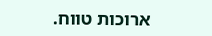ארוכות טווח.